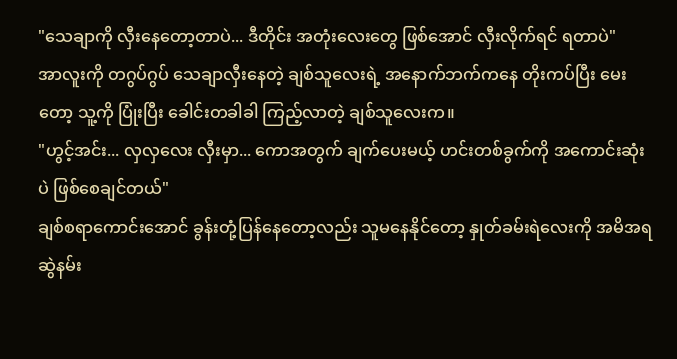"သေချာကို လှီးနေတော့တာပဲ... ဒီတိုင်း အတုံးလေးတွေ ဖြစ်အောင် လှီးလိုက်ရင် ရတာပဲ"
အာလူးကို တဂွပ်ဂွပ် သေချာလှီးနေတဲ့ ချစ်သူလေးရဲ့ အနောက်ဘက်ကနေ တိုးကပ်ပြီး မေးတော့ သူ့ကို ပြုံးပြီး ခေါင်းတခါခါ ကြည့်လာတဲ့ ချစ်သူလေးက။
"ဟွင့်အင်း... လှလှလေး လှီးမှာ... ကောအတွက် ချက်ပေးမယ့် ဟင်းတစ်ခွက်ကို အကောင်းဆုံးပဲ ဖြစ်စေချင်တယ်"
ချစ်စရာကောင်းအောင် ခွန်းတုံ့ပြန်နေတော့လည်း သူမနေနိုင်တော့ နှုတ်ခမ်းရဲလေးကို အမိအရ ဆွဲနမ်း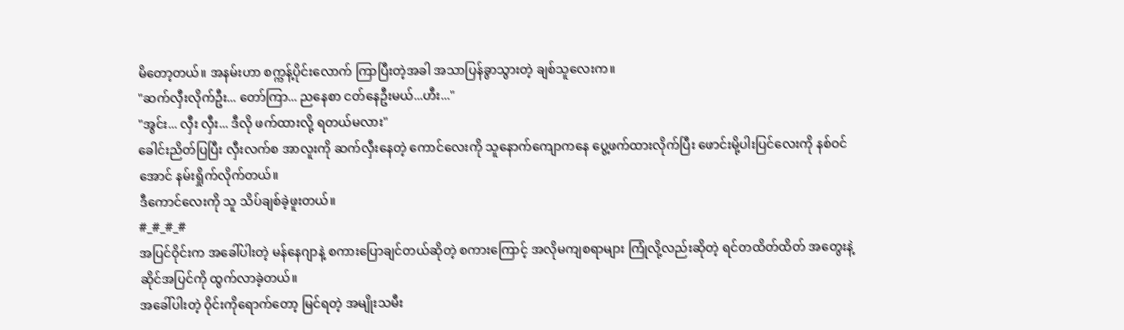မိတော့တယ်။ အနမ်းဟာ စက္ကန့်ပိုင်းလောက် ကြာပြီးတဲ့အခါ အသာပြန်ခွာသွားတဲ့ ချစ်သူလေးက။
"ဆက်လှီးလိုက်ဦး... တော်ကြာ... ညနေစာ ငတ်နေဦးမယ်...ဟီး..."
"အွင်း... လှီး လှီး... ဒီလို ဖက်ထားလို့ ရတယ်မလား"
ခေါင်းညိတ်ပြပြီး လှီးလက်စ အာလူးကို ဆက်လှီးနေတဲ့ ကောင်လေးကို သူနောက်ကျောကနေ ပွေ့ဖက်ထားလိုက်ပြီး ဖောင်းမို့ပါးပြင်လေးကို နစ်ဝင်အောင် နမ်းရှိုက်လိုက်တယ်။
ဒီကောင်လေးကို သူ သိပ်ချစ်ခဲ့ဖူးတယ်။
#_#_#_#
အပြင်ဝိုင်းက အခေါ်ပါးတဲ့ မန်နေဂျာနဲ့ စကားပြောချင်တယ်ဆိုတဲ့ စကားကြောင့် အလိုမကျစရာများ ကြုံလို့လည်းဆိုတဲ့ ရင်တထိတ်ထိတ် အတွေးနဲ့ ဆိုင်အပြင်ကို ထွက်လာခဲ့တယ်။
အခေါ်ပါးတဲ့ ဝိုင်းကိုရောက်တော့ မြင်ရတဲ့ အမျိုးသမီး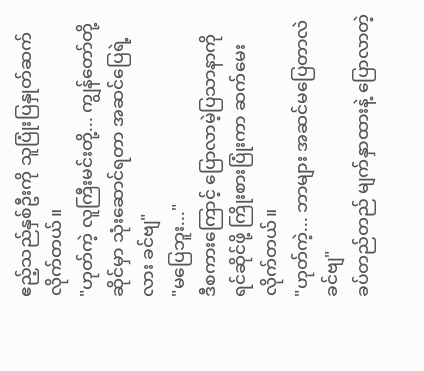ဧည့်သည်နှစ်ဦးကို သူပြုံးပြနှုတ်ဆက်လိုက်တယ်။
"ဟုတ်ကဲ့ လူကြီးမင်းတို့... ကျွန်တော်တို့ဆိုင်မှာ သုံးဆောင်ရတာ အဆင်ပြေရဲ့လား ခင်ဗျ"
"မပြေဘူး..."
ဒီစကားကြောင့် ပြောလာမဲ့ပြသာနာကို ရင်ဆိုင်ဖို့ ကြိုးစားပြုံးကာ ဆက်မေးလိုက်တယ်။
"ဟုတ်ကဲ့... ဘာများ အဆင်မပြေတာလဲ ခင်ဗျ"
ခပ်တည်တည် မျက်နှာထားနဲ့ ပြောလာတဲ့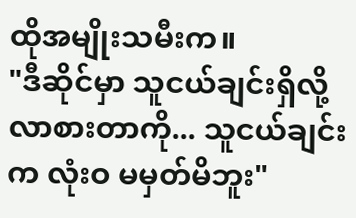ထိုအမျိုးသမီးက။
"ဒီဆိုင်မှာ သူငယ်ချင်းရှိလို့ လာစားတာကို... သူငယ်ချင်းက လုံးဝ မမှတ်မိဘူး"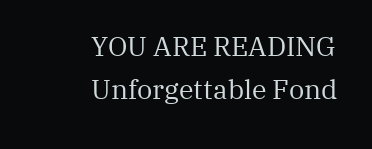YOU ARE READING
Unforgettable Fond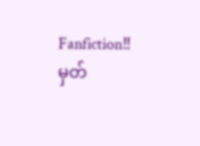Fanfiction‼မှတ်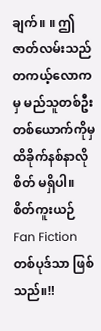ချက်။ ။ ဤဇာတ်လမ်းသည် တကယ့်လောကမှ မည်သူတစ်ဦးတစ်ယောက်ကိုမှ ထိခိုက်နစ်နာလိုစိတ် မရှိပါ။ စိတ်ကူးယဉ် Fan Fiction တစ်ပုဒ်သာ ဖြစ်သည်။‼